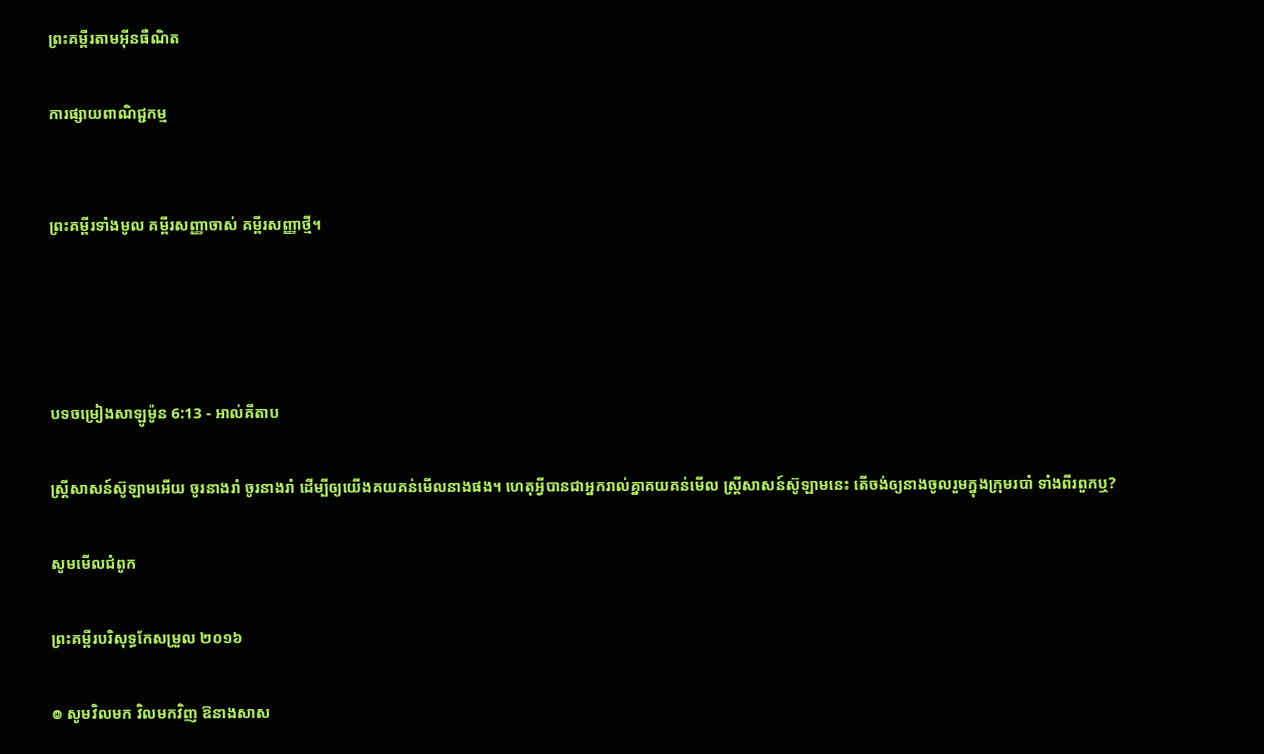ព្រះគម្ពីរតាមអ៊ីនធឺណិត

ការផ្សាយពាណិជ្ជកម្ម


ព្រះគម្ពីរទាំងមូល គម្ពីរសញ្ញាចាស់ គម្ពីរសញ្ញាថ្មី។




បទចម្រៀងសាឡូម៉ូន 6:13 - អាល់គីតាប

ស្ត្រីសាសន៍ស៊ូឡាមអើយ ចូរនាងរាំ ចូរនាងរាំ ដើម្បីឲ្យយើងគយ‌គន់មើលនាងផង។ ហេតុអ្វីបានជាអ្នករាល់គ្នាគយ‌គន់មើល ស្ត្រីសាសន៍ស៊ូឡាមនេះ តើចង់ឲ្យនាងចូលរួមក្នុងក្រុមរបាំ ទាំងពីរពួកឬ?

សូមមើលជំពូក

ព្រះគម្ពីរបរិសុទ្ធកែសម្រួល ២០១៦

៙ សូមវិលមក វិលមកវិញ ឱនាងសាស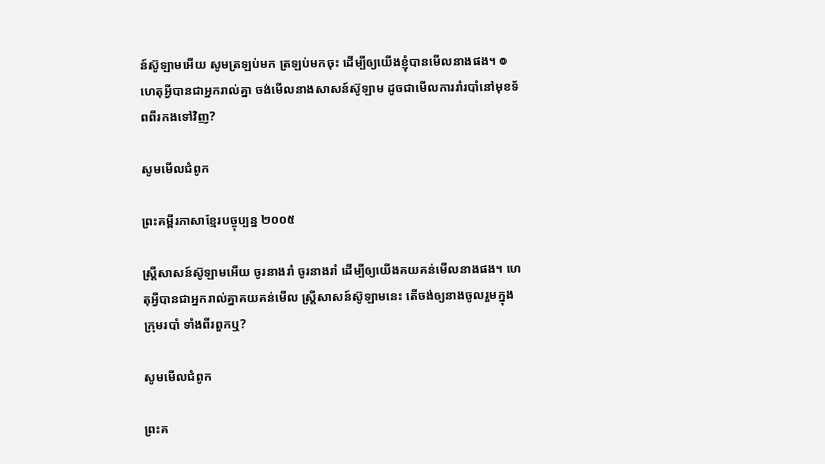ន៍ស៊ូឡាមអើយ សូមត្រឡប់មក ត្រឡប់មកចុះ ដើម្បីឲ្យយើងខ្ញុំបានមើល‌នាងផង។ ៙ ហេតុអ្វីបានជាអ្នករាល់គ្នា ចង់មើល‌នាងសាសន៍ស៊ូឡាម ដូចជាមើលការរាំរបាំនៅមុខទ័ពពីរកងទៅវិញ?

សូមមើលជំពូក

ព្រះគម្ពីរភាសាខ្មែរបច្ចុប្បន្ន ២០០៥

ស្ត្រីសាសន៍ស៊ូឡាមអើយ ចូរនាងរាំ ចូរនាងរាំ ដើម្បីឲ្យយើងគយ‌គន់មើលនាងផង។ ហេតុអ្វីបានជាអ្នករាល់គ្នាគយ‌គន់មើល ស្ត្រីសាសន៍ស៊ូឡាមនេះ តើចង់ឲ្យនាងចូលរួមក្នុងក្រុមរបាំ ទាំងពីរពួកឬ?

សូមមើលជំពូក

ព្រះគ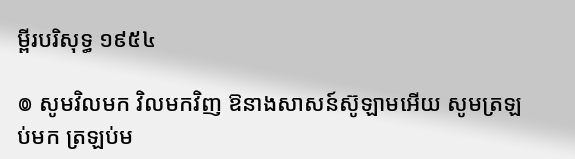ម្ពីរបរិសុទ្ធ ១៩៥៤

៙ សូមវិលមក វិលមកវិញ ឱនាងសាសន៍ស៊ូឡាមអើយ សូមត្រឡប់មក ត្រឡប់ម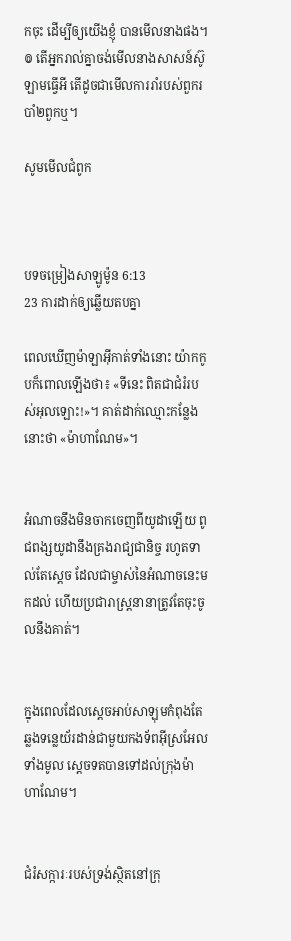កចុះ ដើម្បីឲ្យយើងខ្ញុំ បានមើលនាងផង។ ៙ តើអ្នករាល់គ្នាចង់មើលនាងសាសន៍ស៊ូឡាមធ្វើអី តើដូចជាមើលការរាំរបស់ពួករបាំ២ពួកឬ។

សូមមើលជំពូក



បទចម្រៀងសាឡូម៉ូន 6:13
23 ការដាក់ឲ្យឆ្លើយតបគ្នា

ពេលឃើញម៉ាឡា‌អ៊ីកាត់ទាំងនោះ យ៉ាកកូបក៏ពោលឡើងថា៖ «ទីនេះ ពិតជាជំរំរបស់អុលឡោះ!»។ គាត់ដាក់ឈ្មោះកន្លែងនោះថា «ម៉ាហា‌ណែម»។


អំណាចនឹងមិនចាកចេញពីយូដាឡើយ ពូជ‌ពង្សយូដានឹងគ្រងរាជ្យជានិច្ច រហូតទាល់តែស្តេច ដែលជាម្ចាស់នៃអំណាចនេះមកដល់ ហើយប្រជា‌រាស្ត្រនានាត្រូវតែចុះចូលនឹងគាត់។


ក្នុងពេលដែលស្តេចអាប់‌សា‌ឡុមកំពុងតែឆ្លងទន្លេយ័រ‌ដាន់ជាមួយកង‌ទ័ពអ៊ីស្រ‌អែលទាំងមូល ស្តេចទតបានទៅដល់ក្រុងម៉ាហា‌ណែម។


ជំរំ‌សក្ការៈរបស់ទ្រង់ស្ថិតនៅក្រុ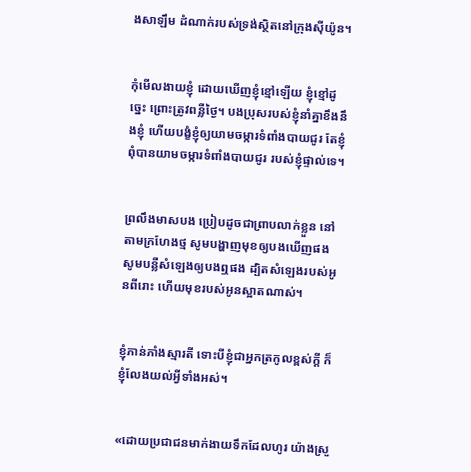ងសាឡឹម ដំណាក់របស់ទ្រង់ស្ថិតនៅក្រុងស៊ីយ៉ូន។


កុំមើល‌ងាយខ្ញុំ ដោយឃើញខ្ញុំខ្មៅឡើយ ខ្ញុំខ្មៅដូច្នេះ ព្រោះត្រូវពន្លឺថ្ងៃ។ បងប្រុសរបស់ខ្ញុំនាំគ្នាខឹងនឹងខ្ញុំ ហើយបង្ខំខ្ញុំឲ្យយាមចម្ការទំពាំង‌បាយជូរ តែខ្ញុំពុំបានយាមចម្ការទំពាំង‌បាយជូរ របស់ខ្ញុំផ្ទាល់ទេ។


ព្រលឹងមាសបង ប្រៀបដូចជាព្រាបលាក់ខ្លួន នៅតាមក្រហែងថ្ម សូមបង្ហាញមុខឲ្យបងឃើញផង សូមបន្លឺសំឡេងឲ្យបងឮផង ដ្បិតសំឡេងរបស់អូនពីរោះ ហើយមុខរបស់អូនស្អាតណាស់។


ខ្ញុំភាន់‌ភាំងស្មារតី ទោះបីខ្ញុំជាអ្នកត្រកូលខ្ពស់ក្ដី ក៏ខ្ញុំលែងយល់អ្វីទាំងអស់។


«ដោយប្រជា‌ជនមាក់‌ងាយទឹកដែលហូរ យ៉ាងស្រួ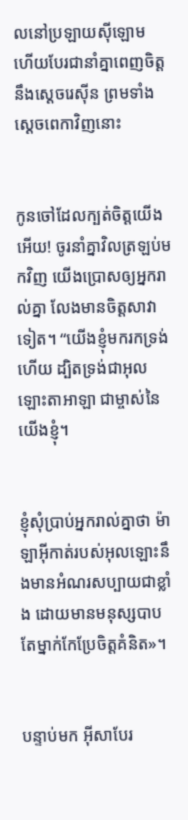លនៅប្រឡាយស៊ីឡោម ហើយបែរជានាំគ្នាពេញចិត្តនឹងស្ដេចរេស៊ីន ព្រមទាំងស្ដេចពេកាវិញនោះ


កូនចៅដែលក្បត់ចិត្តយើងអើយ! ចូរនាំគ្នាវិលត្រឡប់មកវិញ យើងប្រោសឲ្យអ្នករាល់គ្នា លែងមានចិត្តសាវាទៀត។ “យើងខ្ញុំមករកទ្រង់ហើយ ដ្បិតទ្រង់ជាអុលឡោះ‌តាអាឡា ជាម្ចាស់នៃយើងខ្ញុំ។


ខ្ញុំសុំប្រាប់អ្នករាល់គ្នាថា ម៉ាឡា‌អ៊ីកាត់របស់អុលឡោះនឹងមានអំណរសប្បាយជាខ្លាំង ដោយមានមនុស្សបាបតែម្នាក់កែប្រែចិត្ដគំនិត»។


បន្ទាប់មក អ៊ីសាបែរ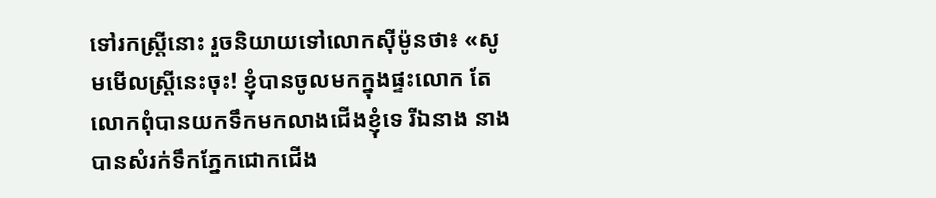ទៅរកស្ដ្រីនោះ រួចនិយាយទៅលោកស៊ីម៉ូនថា៖ «សូមមើលស្ដ្រីនេះចុះ! ខ្ញុំបានចូលមកក្នុងផ្ទះលោក តែលោកពុំបានយកទឹកមកលាងជើងខ្ញុំទេ រីឯនាង នាងបានសំរក់ទឹកភ្នែកជោកជើង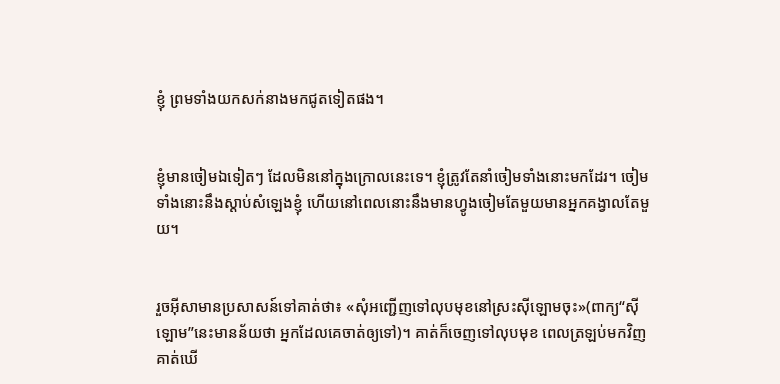ខ្ញុំ ព្រមទាំងយកសក់នាងមកជូតទៀតផង។


ខ្ញុំមានចៀមឯទៀតៗ ដែលមិននៅក្នុងក្រោលនេះទេ។ ខ្ញុំត្រូវតែនាំចៀមទាំងនោះមកដែរ។ ចៀមទាំងនោះនឹងស្ដាប់សំឡេងខ្ញុំ ហើយនៅពេលនោះនឹងមានហ្វូងចៀមតែមួយមានអ្នកគង្វាលតែមួយ។


រួចអ៊ីសាមានប្រសាសន៍ទៅគាត់ថា៖ «សុំអញ្ជើញទៅលុបមុខនៅស្រះស៊ីឡោមចុះ»(ពាក្យ“ស៊ីឡោម”នេះមានន័យថា អ្នកដែលគេចាត់ឲ្យទៅ)។ គាត់ក៏ចេញទៅលុបមុខ ពេលត្រឡប់មកវិញគាត់ឃើ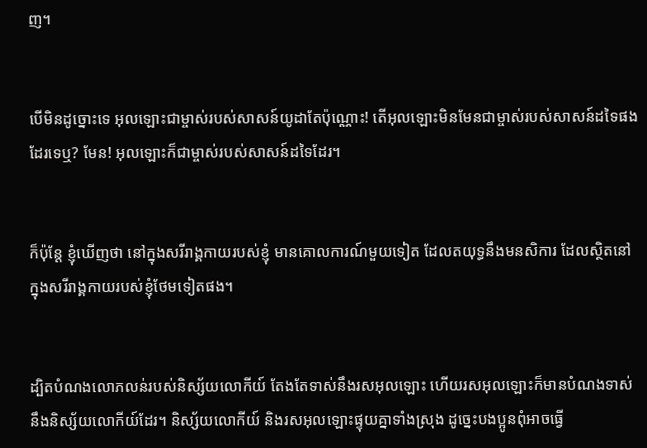ញ។


បើមិនដូច្នោះទេ អុលឡោះជាម្ចាស់របស់សាសន៍យូដាតែប៉ុណ្ណោះ! តើអុលឡោះមិនមែនជាម្ចាស់របស់សាសន៍ដទៃផងដែរទេឬ? មែន! អុលឡោះក៏ជាម្ចាស់របស់សាសន៍ដទៃដែរ។


ក៏ប៉ុន្ដែ ខ្ញុំឃើញថា នៅក្នុងសរី‌រាង្គ‌កាយរបស់ខ្ញុំ មានគោល‌ការណ៍មួយទៀត ដែលតយុទ្ធនឹងមន‌សិការ ដែលស្ថិតនៅក្នុងសរី‌រាង្គ‌កាយរបស់ខ្ញុំថែមទៀតផង។


ដ្បិតបំណងលោភ‌លន់របស់និស្ស័យលោកីយ៍ តែងតែទាស់នឹងរស‌អុលឡោះ ហើយរស‌អុលឡោះក៏មានបំណងទាស់នឹងនិស្ស័យលោកីយ៍ដែរ។ និស្ស័យលោកីយ៍ និងរស‌អុលឡោះផ្ទុយគ្នាទាំងស្រុង ដូច្នេះបងប្អូនពុំអាចធ្វើ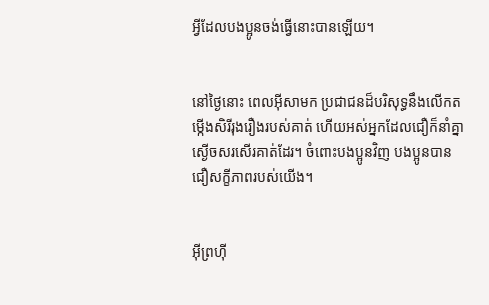អ្វីដែលបងប្អូនចង់ធ្វើនោះបានឡើយ។


នៅថ្ងៃនោះ ពេលអ៊ីសាមក ប្រជា‌ជនដ៏‌បរិសុទ្ធនឹងលើកតម្កើងសិរី‌រុង‌រឿងរបស់គាត់ ហើយអស់អ្នកដែលជឿក៏នាំគ្នាស្ងើចសរសើរគាត់ដែរ។ ចំពោះបងប្អូនវិញ បងប្អូនបានជឿសក្ខី‌ភាពរបស់យើង។


អ៊ីព្រហ៊ី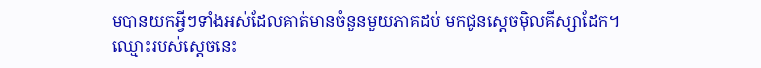មបានយកអ្វីៗទាំងអស់ដែលគាត់មានចំនួនមួយភាគដប់ មកជូនស្តេចម៉ិល‌គីស្សា‌ដែក។ ឈ្មោះរបស់ស្ដេចនេះ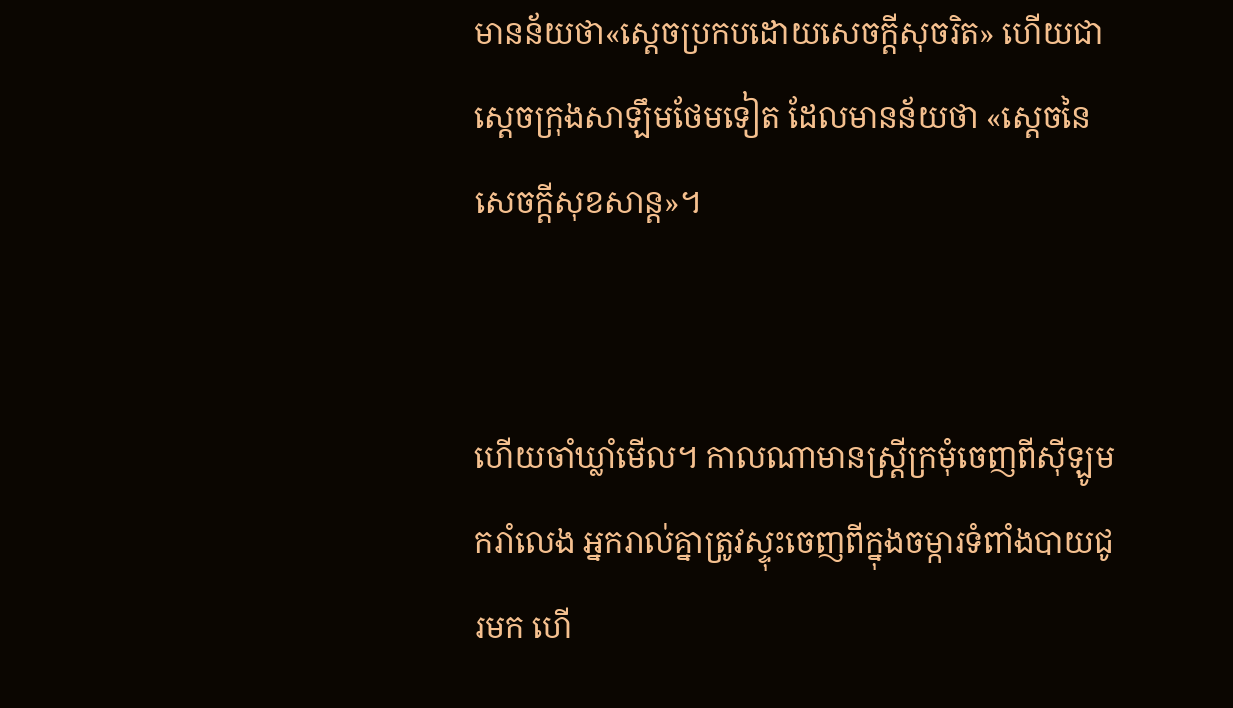មានន័យថា«ស្ដេចប្រកបដោយសេចក្ដីសុចរិត» ហើយជាស្ដេចក្រុងសាឡឹមថែមទៀត ដែលមានន័យថា «ស្ដេចនៃសេចក្ដីសុខ‌សាន្ដ»។


ហើយចាំឃ្លាំមើល។ កាលណាមានស្ត្រីក្រមុំចេញពីស៊ីឡូមករាំលេង អ្នករាល់គ្នាត្រូវស្ទុះចេញពីក្នុងចម្ការទំពាំងបាយជូរមក ហើ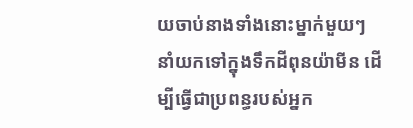យចាប់នាងទាំងនោះម្នាក់មួយៗ នាំយកទៅក្នុងទឹកដីពុន‌យ៉ាមីន ដើម្បីធ្វើជាប្រពន្ធរបស់អ្នក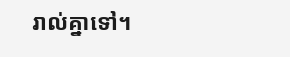រាល់គ្នាទៅ។